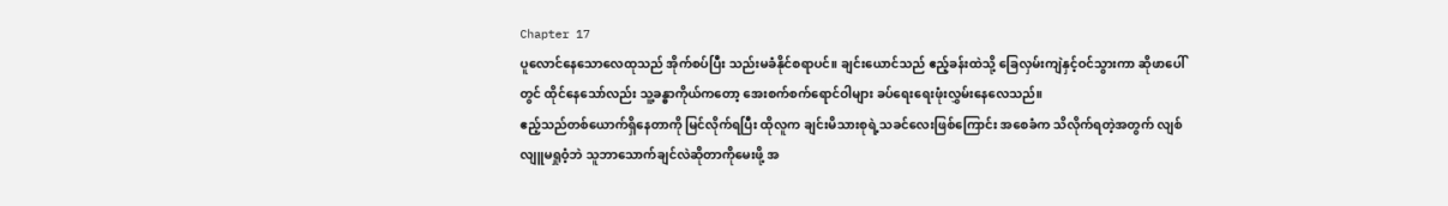Chapter 17
ပူလောင်နေသောလေထုသည် အိုက်စပ်ပြီး သည်းမခံနိုင်စရာပင်။ ချင်းယောင်သည် ဧည့်ခန်းထဲသို့ ခြေလှမ်းကျဲနှင့်ဝင်သွားကာ ဆိုဖာပေါ်တွင် ထိုင်နေသော်လည်း သူ့ခန္ဓာကိုယ်ကတော့ အေးစက်စက်ရောင်ဝါများ ခပ်ရေးရေးဖုံးလွှမ်းနေလေသည်။
ဧည့်သည်တစ်ယောက်ရှိနေတာကို မြင်လိုက်ရပြီး ထိုလူက ချင်းမိသားစုရဲ့သခင်လေးဖြစ်ကြောင်း အစေခံက သိလိုက်ရတဲ့အတွက် လျစ်လျူမရှုဝံ့ဘဲ သူဘာသောက်ချင်လဲဆိုတာကိုမေးဖို့ အ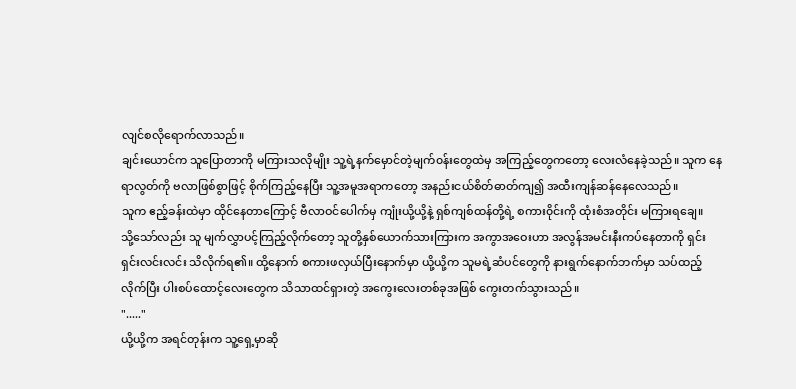လျင်စလိုရောက်လာသည်။
ချင်းယောင်က သူပြောတာကို မကြားသလိုမျိုး သူ့ရဲ့နက်မှောင်တဲ့မျက်၀န်းတွေထဲမှ အကြည့်တွေကတော့ လေးလံနေခဲ့သည်။ သူက နေရာလွတ်ကို ဗလာဖြစ်စွာဖြင့် စိုက်ကြည့်နေပြီး သူ့အမူအရာကတော့ အနည်းငယ်စိတ်ဓာတ်ကျ၍ အထီးကျန်ဆန်နေလေသည်။
သူက ဧည့်ခန်းထဲမှာ ထိုင်နေတာကြောင့် ဗီလာဝင်ပေါက်မှ ကျုံးယို့ယို့နဲ့ ရှစ်ကျစ်ထန်တို့ရဲ့ စကား၀ိုင်းကို ထုံးစံအတိုင်း မကြားရချေ။
သို့သော်လည်း သူ မျက်လွှာပင့်ကြည့်လိုက်တော့ သူတို့နှစ်ယောက်သားကြားက အကွာအဝေးဟာ အလွန်အမင်းနီးကပ်နေတာကို ရှင်းရှင်းလင်းလင်း သိလိုက်ရ၏။ ထို့နောက် စကားဖလှယ်ပြီးနောက်မှာ ယို့ယို့က သူမရဲ့ဆံပင်တွေကို နားရွက်နောက်ဘက်မှာ သပ်ထည့်လိုက်ပြီး ပါးစပ်ထောင့်လေးတွေက သိသာထင်ရှားတဲ့ အကွေးလေးတစ်ခုအဖြစ် ကွေးတက်သွားသည်။
"....."
ယို့ယို့က အရင်တုန်းက သူ့ရှေ့မှာဆို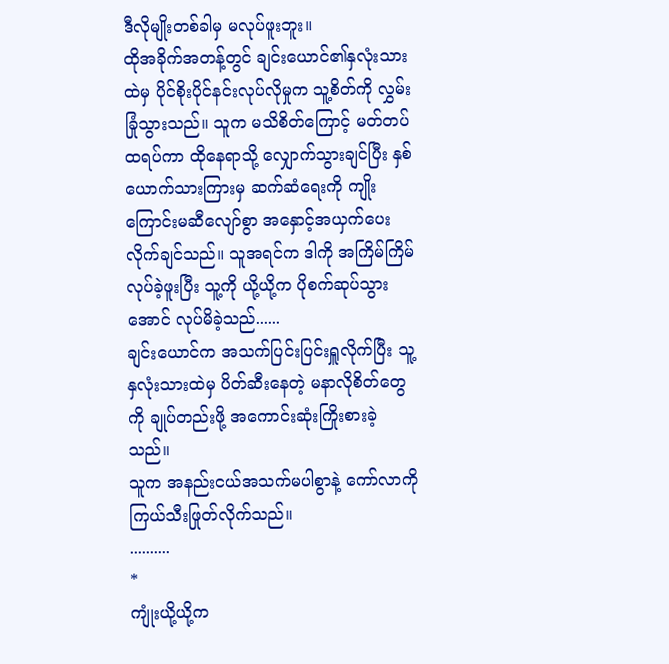ဒီလိုမျိုးတစ်ခါမှ မလုပ်ဖူးဘူး။
ထိုအခိုက်အတန့်တွင် ချင်းယောင်၏နှလုံးသားထဲမှ ပိုင်စိုးပိုင်နင်းလုပ်လိုမှုက သူ့စိတ်ကို လွှမ်းခြုံသွားသည်။ သူက မသိစိတ်ကြောင့် မတ်တပ်ထရပ်ကာ ထိုနေရာသို့ လျှောက်သွားချင်ပြီး နှစ်ယောက်သားကြားမှ ဆက်ဆံရေးကို ကျိုးကြောင်းမဆီလျော်စွာ အနှောင့်အယှက်ပေးလိုက်ချင်သည်။ သူအရင်က ဒါကို အကြိမ်ကြိမ်လုပ်ခဲ့ဖူးပြီး သူ့ကို ယို့ယို့က ပိုစက်ဆုပ်သွားအောင် လုပ်မိခဲ့သည်......
ချင်းယောင်က အသက်ပြင်းပြင်းရှူလိုက်ပြီး သူ့နှလုံးသားထဲမှ ပိတ်ဆီးနေတဲ့ မနာလိုစိတ်တွေကို ချုပ်တည်းဖို့ အကောင်းဆုံးကြိုးစားခဲ့သည်။
သူက အနည်းငယ်အသက်မပါစွာနဲ့ ကော်လာကို ကြယ်သီးဖြုတ်လိုက်သည်။
..........
*
ကျုံးယို့ယို့က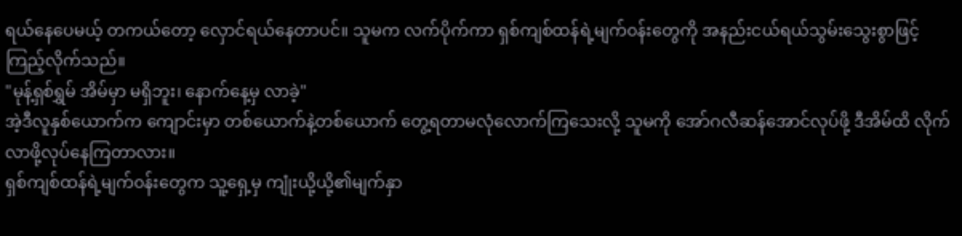ရယ်နေပေမယ့် တကယ်တော့ လှောင်ရယ်နေတာပင်။ သူမက လက်ပိုက်ကာ ရှစ်ကျစ်ထန်ရဲ့မျက်၀န်းတွေကို အနည်းငယ်ရယ်သွမ်းသွေးစွာဖြင့် ကြည့်လိုက်သည်။
"မုန့်ရှစ်ရွှမ် အိမ်မှာ မရှိဘူး၊ နောက်နေ့မှ လာခဲ့"
အဲ့ဒီလူနှစ်ယောက်က ကျောင်းမှာ တစ်ယောက်နဲ့တစ်ယောက် တွေ့ရတာမလုံလောက်ကြသေးလို့ သူမကို အော်ဂလီဆန်အောင်လုပ်ဖို့ ဒီအိမ်ထိ လိုက်လာဖို့လုပ်နေကြတာလား။
ရှစ်ကျစ်ထန်ရဲ့မျက်၀န်းတွေက သူ့ရှေ့မှ ကျုံးယို့ယို့၏မျက်နှာ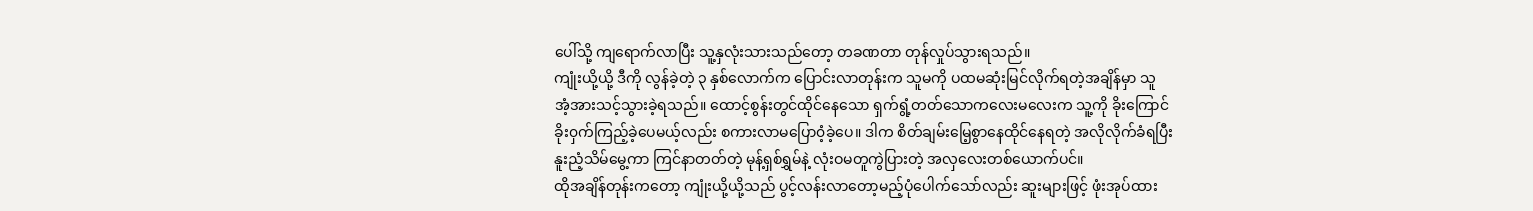ပေါ်သို့ ကျရောက်လာပြီး သူ့နှလုံးသားသည်တော့ တခဏတာ တုန်လှုပ်သွားရသည်။
ကျုံးယို့ယို့ ဒီကို လွန်ခဲ့တဲ့ ၃ နှစ်လောက်က ပြောင်းလာတုန်းက သူမကို ပထမဆုံးမြင်လိုက်ရတဲ့အချိန်မှာ သူ အံ့အားသင့်သွားခဲ့ရသည်။ ထောင့်စွန်းတွင်ထိုင်နေသော ရှက်ရွံ့တတ်သောကလေးမလေးက သူ့ကို ခိုးကြောင်ခိုး၀ှက်ကြည့်ခဲ့ပေမယ့်လည်း စကားလာမပြော၀ံ့ခဲ့ပေ။ ဒါက စိတ်ချမ်းမြေ့စွာနေထိုင်နေရတဲ့ အလိုလိုက်ခံရပြီး နူးညံ့သိမ်မွေ့ကာ ကြင်နာတတ်တဲ့ မုန့်ရှစ်ရွှမ်နဲ့ လုံးဝမတူကွဲပြားတဲ့ အလှလေးတစ်ယောက်ပင်။
ထိုအချိန်တုန်းကတော့ ကျုံးယို့ယို့သည် ပွင့်လန်းလာတော့မည့်ပုံပေါက်သော်လည်း ဆူးများဖြင့် ဖုံးအုပ်ထား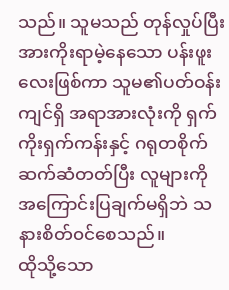သည်။ သူမသည် တုန်လှုပ်ပြီး အားကိုးရာမဲ့နေသော ပန်းဖူးလေးဖြစ်ကာ သူမ၏ပတ်ဝန်းကျင်ရှိ အရာအားလုံးကို ရှက်ကိုးရှက်ကန်းနှင့် ဂရုတစိုက်ဆက်ဆံတတ်ပြီး လူများကို အကြောင်းပြချက်မရှိဘဲ သနားစိတ်၀င်စေသည်။
ထိုသို့သော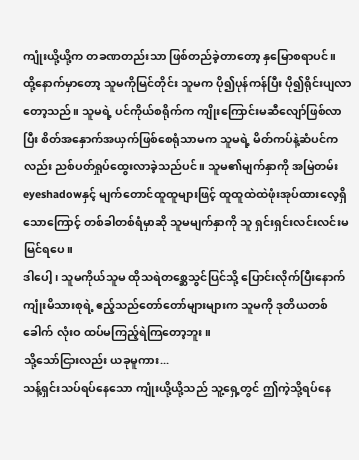ကျုံးယို့ယို့က တခဏတည်းသာ ဖြစ်တည်ခဲ့တာတော့ နှမြောစရာပင်။
ထို့နောက်မှာတော့ သူမကိုမြင်တိုင်း သူမက ပို၍ပုန်ကန်ပြီး ပို၍ရိုင်းပျလာတော့သည်။ သူမရဲ့ ပင်ကိုယ်စရိုက်က ကျိုးကြောင်းမဆီလျော်ဖြစ်လာပြီး စိတ်အနှောက်အယှက်ဖြစ်စေရုံသာမက သူမရဲ့ မိတ်ကပ်နဲ့ဆံပင်ကလည်း ညစ်ပတ်ရှုပ်ထွေးလာခဲ့သည်ပင်။ သူမ၏မျက်နှာကို အမြဲတမ်း eyeshadowနှင့် မျက်တောင်ထူထူများဖြင့် ထူထူထဲထဲဖုံးအုပ်ထားလေ့ရှိသောကြောင့် တစ်ခါတစ်ရံမှာဆို သူမမျက်နှာကို သူ ရှင်းရှင်းလင်းလင်းမမြင်ရပေ။
ဒါပေါ့၊ သူမကိုယ်သူမ ထိုသရဲတစ္ဆေသွင်ပြင်သို့ ပြောင်းလိုက်ပြီးနောက် ကျုံးမိသားစုရဲ့ ဧည့်သည်တော်တော်များများက သူမကို ဒုတိယတစ်ခေါက် လုံးဝ ထပ်မကြည့်ရဲကြတော့ဘူး။
သို့သော်ငြားလည်း ယခုမူကား...
သန့်ရှင်းသပ်ရပ်နေသော ကျုံးယို့ယို့သည် သူ့ရှေ့တွင် ဤကဲ့သို့ရပ်နေ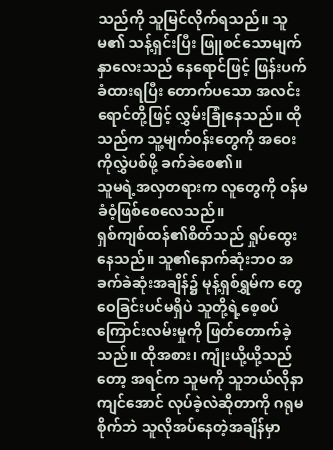သည်ကို သူမြင်လိုက်ရသည်။ သူမ၏ သန့်ရှင်းပြီး ဖြူစင်သောမျက်နှာလေးသည် နေရောင်ဖြင့် ဖြန်းပက်ခံထားရပြီး တောက်ပသော အလင်းရောင်တို့ဖြင့် လွှမ်းခြုံနေသည်။ ထိုသည်က သူ့မျက်၀န်းတွေကို အဝေးကိုလွှဲပစ်ဖို့ ခက်ခဲစေ၏။
သူမရဲ့အလှတရားက လူတွေကို ဝန်မခံ၀ံ့ဖြစ်စေလေသည်။
ရှစ်ကျစ်ထန်၏စိတ်သည် ရှုပ်ထွေးနေသည်။ သူ၏နောက်ဆုံးဘဝ အခက်ခဲဆုံးအချိန်၌ မုန့်ရှစ်ရွှမ်က တွေဝေခြင်းပင်မရှိပဲ သူတို့ရဲ့စေ့စပ်ကြောင်းလမ်းမှုကို ဖြတ်တောက်ခဲ့သည်။ ထိုအစား၊ ကျုံးယို့ယို့သည်တော့ အရင်က သူမကို သူဘယ်လိုနာကျင်အောင် လုပ်ခဲ့လဲဆိုတာကို ဂရုမစိုက်ဘဲ သူလိုအပ်နေတဲ့အချိန်မှာ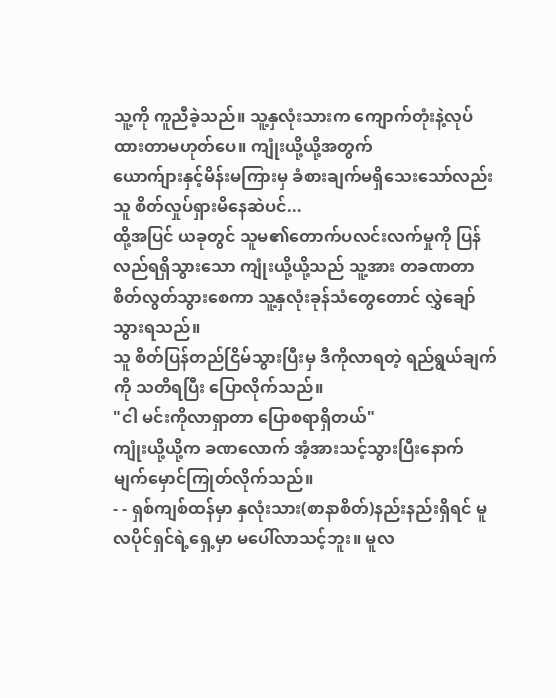သူ့ကို ကူညီခဲ့သည်။ သူ့နှလုံးသားက ကျောက်တုံးနဲ့လုပ်ထားတာမဟုတ်ပေ။ ကျုံးယို့ယို့အတွက်
ယောက်ျားနှင့်မိန်းမကြားမှ ခံစားချက်မရှိသေးသော်လည်း သူ စိတ်လှုပ်ရှားမိနေဆဲပင်...
ထို့အပြင် ယခုတွင် သူမ၏တောက်ပလင်းလက်မှုကို ပြန်လည်ရရှိသွားသော ကျုံးယို့ယို့သည် သူ့အား တခဏတာ စိတ်လွတ်သွားစေကာ သူ့နှလုံးခုန်သံတွေတောင် လွှဲချော်သွားရသည်။
သူ စိတ်ပြန်တည်ငြိမ်သွားပြီးမှ ဒီကိုလာရတဲ့ ရည်ရွယ်ချက်ကို သတိရပြီး ပြောလိုက်သည်။
"ငါ မင်းကိုလာရှာတာ ပြောစရာရှိတယ်"
ကျုံးယို့ယို့က ခဏလောက် အံ့အားသင့်သွားပြီးနောက် မျက်မှောင်ကြုတ်လိုက်သည်။
- - ရှစ်ကျစ်ထန်မှာ နှလုံးသား(စာနာစိတ်)နည်းနည်းရှိရင် မူလပိုင်ရှင်ရဲ့ရှေ့မှာ မပေါ်လာသင့်ဘူး။ မူလ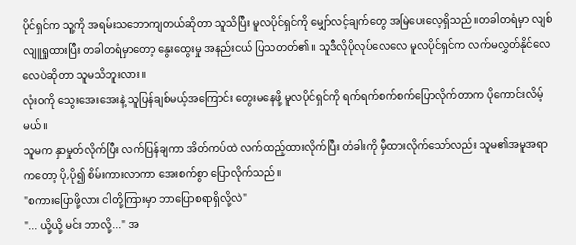ပိုင်ရှင်က သူ့ကို အရမ်းသဘောကျတယ်ဆိုတာ သူသိပြီး မူလပိုင်ရှင်ကို မျှော်လင့်ချက်တွေ အမြဲပေးလေ့ရှိသည်။တခါတရံမှာ လျစ်လျူရှုထားပြီး တခါတရံမှာတော့ နွေးထွေးမှု အနည်းငယ် ပြသတတ်၏။ သူဒီလိုပိုလုပ်လေလေ မူလပိုင်ရှင်က လက်မလွှတ်နိုင်လေလေပဲဆိုတာ သူမသိဘူးလား။
လုံးဝကို သွေးအေးအေးနဲ့ သူပြန်ချစ်မယ့်အကြောင်း တွေးမနေဖို့ မူလပိုင်ရှင်ကို ရက်ရက်စက်စက်ပြောလိုက်တာက ပိုကောင်းလိမ့်မယ်။
သူမက နှာမှုတ်လိုက်ပြီး လက်ပြန်ချကာ အိတ်ကပ်ထဲ လက်ထည့်ထားလိုက်ပြီး တံခါးကို မှီထားလိုက်သော်လည်း သူမ၏အမူအရာကတော့ ပို,ပို၍ စိမ်းကားလာကာ အေးစက်စွာ ပြောလိုက်သည်။
"စကားပြောဖို့လား ငါတို့ကြားမှာ ဘာပြောစရာရှိလို့လဲ"
"... ယို့ယို့ မင်း ဘာလို့..." အ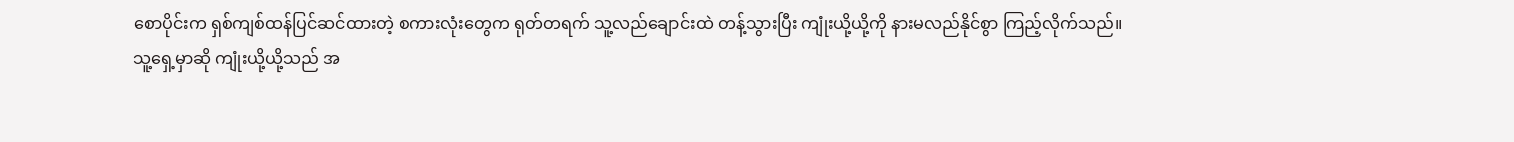စောပိုင်းက ရှစ်ကျစ်ထန်ပြင်ဆင်ထားတဲ့ စကားလုံးတွေက ရုတ်တရက် သူ့လည်ချောင်းထဲ တန့်သွားပြီး ကျုံးယို့ယို့ကို နားမလည်နိုင်စွာ ကြည့်လိုက်သည်။
သူ့ရှေ့မှာဆို ကျုံးယို့ယို့သည် အ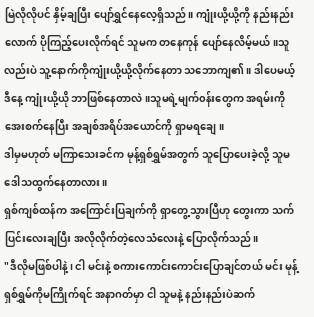မြဲလိုလိုပင် နှိမ့်ချပြီး ပျော်ရွှင်နေလေ့ရှိသည်။ ကျုံးယို့ယို့ကို နည်းနည်းလောက် ပိုကြည့်ပေးလိုက်ရင် သူမက တနေကုန် ပျော်နေလိမ့်မယ်။သူလည်းပဲ သူ့နောက်ကိုကျုံးယို့ယို့လိုက်နေတာ သဘောကျ၏။ ဒါပေမယ့် ဒီနေ့ ကျုံးယို့ယို ဘာဖြစ်နေတာလဲ။သူမရဲ့မျက်၀န်းတွေက အရမ်းကိုအေးစက်နေပြီး အချစ်အရိပ်အယောင်ကို ရှာမရချေ။
ဒါမှမဟုတ် မကြာသေးခင်က မုန့်ရှစ်ရွှမ်အတွက် သူပြောပေးခဲ့လို့ သူမဒေါသထွက်နေတာလား။
ရှစ်ကျစ်ထန်က အကြောင်းပြချက်ကို ရှာတွေ့သွားပြီဟု တွေးကာ သက်ပြင်းလေးချပြီး အလိုလိုက်တဲ့လေသံလေးနဲ့ ပြောလိုက်သည်။
"ဒီလိုမဖြစ်ပါနဲ့၊ ငါ မင်းနဲ့ စကားကောင်းကောင်းပြောချင်တယ် မင်း မုန့်ရှစ်ရွှမ်ကိုမကြိုက်ရင် အနာဂတ်မှာ ငါ သူမနဲ့ နည်းနည်းပဲဆက်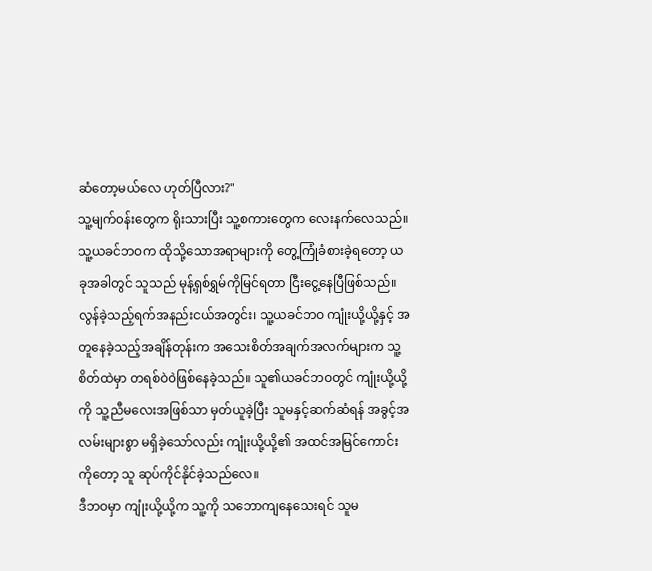ဆံတော့မယ်လေ ဟုတ်ပြီလား?"
သူ့မျက်၀န်းတွေက ရိုးသားပြီး သူ့စကားတွေက လေးနက်လေသည်။
သူ့ယခင်ဘဝက ထိုသို့သောအရာများကို တွေ့ကြုံခံစားခဲ့ရတော့ ယခုအခါတွင် သူသည် မုန့်ရှစ်ရွှမ်ကိုမြင်ရတာ ငြီးငွေ့နေပြီဖြစ်သည်။ လွန်ခဲ့သည့်ရက်အနည်းငယ်အတွင်း၊ သူ့ယခင်ဘဝ ကျုံးယို့ယို့နှင့် အတူနေခဲ့သည့်အချိန်တုန်းက အသေးစိတ်အချက်အလက်များက သူ့စိတ်ထဲမှာ တရစ်ဝဲ၀ဲဖြစ်နေခဲ့သည်။ သူ၏ယခင်ဘဝတွင် ကျုံးယို့ယို့ကို သူ့ညီမလေးအဖြစ်သာ မှတ်ယူခဲ့ပြီး သူမနှင့်ဆက်ဆံရန် အခွင့်အလမ်းများစွာ မရှိခဲ့သော်လည်း ကျုံးယို့ယို့၏ အထင်အမြင်ကောင်းကိုတော့ သူ ဆုပ်ကိုင်နိုင်ခဲ့သည်လေ။
ဒီဘဝမှာ ကျုံးယို့ယို့က သူ့ကို သဘောကျနေသေးရင် သူမ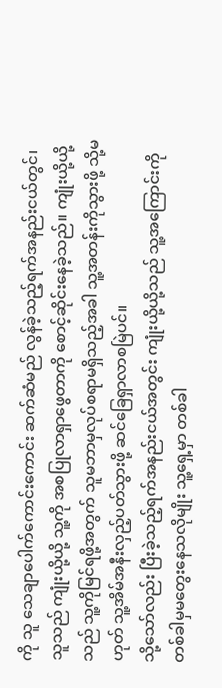ကို သူ သေချာပေါက်ကောင်းကောင်း ဆက်ဆံမည် လွန်ခဲ့သည့်ရက်အနည်းငယ်တွင်၊ သူသည် ကျုံးယို့ယို့ သူ့ကို အစပြုလာရှာဖွေတာကို စောင့်ဆိုင်းနေခဲ့သည်။ ကျုံးယို့ယို့သည် သူ့ကိုမြင်ရဖို့အတွက် သူမဘာမှလုပ်စရာမရှိသည့်အခါ သူ့အတန်းကိုသွားဖို့ သို့မဟုတ် သူ့အိမ်အနီးလှည့်ပတ်သွားဖို့ ဆင်ခြေရှာလာစမြဲပင်။
သို့သော်လည်း ပြီးခဲ့သည့်ရက်အနည်းငယ်အတွင်း ကျုံးယို့ယို့သည် သူ့အကြောင်းကို တစ်ခါမှမတွေးနေသလိုမျိုး သူ့ရှေ့မှာ တစ်ခါ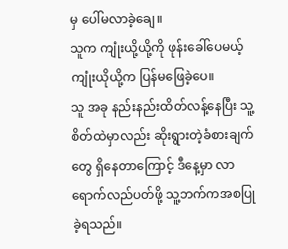မှ ပေါ်မလာခဲ့ချေ။
သူက ကျုံးယို့ယို့ကို ဖုန်းခေါ်ပေမယ့် ကျုံးယိုယို့က ပြန်မဖြေခဲ့ပေ။
သူ အခု နည်းနည်းထိတ်လန့်နေပြီး သူ့စိတ်ထဲမှာလည်း ဆိုးရွားတဲ့ခံစားချက်တွေ ရှိနေတာကြောင့် ဒီနေ့မှာ လာရောက်လည်ပတ်ဖို့ သူ့ဘက်ကအစပြုခဲ့ရသည်။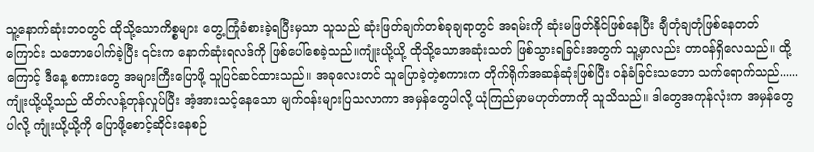သူ့နောက်ဆုံးဘ၀တွင် ထိုသို့သောကိစ္စများ တွေ့ကြုံခံစားခဲ့ရပြီးမှသာ သူသည် ဆုံးဖြတ်ချက်တစ်ခုချရာတွင် အရမ်းကို ဆုံးမဖြတ်နိုင်ဖြစ်နေပြီး ချီတုံချတုံဖြစ်နေတတ်ကြောင်း သဘောပေါက်ခဲ့ပြီး ၎င်းက နောက်ဆုံးရလဒ်ကို ဖြစ်ပေါ်စေခဲ့သည်။ကျုံးယို့ယို့ ထိုသို့သောအဆုံးသတ် ဖြစ်သွားရခြင်းအတွက် သူ့မှာလည်း တာဝန်ရှိလေသည်။ ထို့ကြောင့် ဒီနေ့ စကားတွေ အများကြီးပြောဖို့ သူပြင်ဆင်ထားသည်။ အခုလေးတင် သူပြောခဲ့တဲ့စကားက တိုက်ရိုက်အဆန်ဆုံးဖြစ်ပြီး ဝန်ခံခြင်းသဘော သက်ရောက်သည်......
ကျုံးယို့ယို့သည် ထိတ်လန့်တုန်လှုပ်ပြီး အံ့အားသင့်နေသော မျက်၀န်းများပြသလာကာ အမှန်တွေပါလို့ ယုံကြည်မှာမဟုတ်တာကို သူသိသည်။ ဒါတွေအကုန်လုံးက အမှန်တွေပါလို့ ကျုံးယို့ယို့ကို ပြောဖို့စောင့်ဆိုင်းနေစဉ်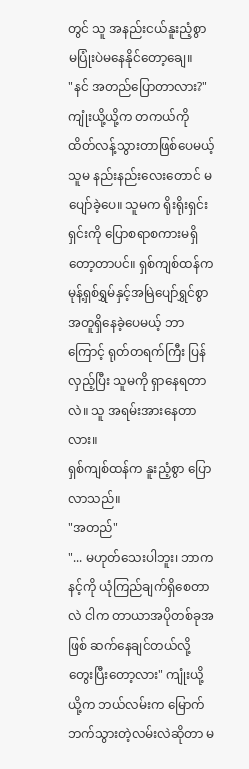တွင် သူ အနည်းငယ်နူးညံ့စွာ မပြုံးပဲမနေနိုင်တော့ချေ။
"နင် အတည်ပြောတာလား?"
ကျုံးယို့ယို့က တကယ်ကို ထိတ်လန့်သွားတာဖြစ်ပေမယ့် သူမ နည်းနည်းလေးတောင် မပျော်ခဲ့ပေ။ သူမက ရိုးရိုးရှင်းရှင်းကို ပြောစရာစကားမရှိတော့တာပင်။ ရှစ်ကျစ်ထန်က မုန့်ရှစ်ရွှမ်နှင့်အမြဲပျော်ရွှင်စွာ အတူရှိနေခဲ့ပေမယ့် ဘာကြောင့် ရုတ်တရက်ကြီး ပြန်လှည့်ပြီး သူမကို ရှာနေရတာလဲ။ သူ အရမ်းအားနေတာလား။
ရှစ်ကျစ်ထန်က နူးညံ့စွာ ပြောလာသည်။
"အတည်"
"... မဟုတ်သေးပါဘူး၊ ဘာက နင့်ကို ယုံကြည်ချက်ရှိစေတာလဲ ငါက တာယာအပိုတစ်ခုအဖြစ် ဆက်နေချင်တယ်လို့ တွေးပြီးတော့လား" ကျုံးယို့ယို့က ဘယ်လမ်းက မြောက်ဘက်သွားတဲ့လမ်းလဲဆိုတာ မ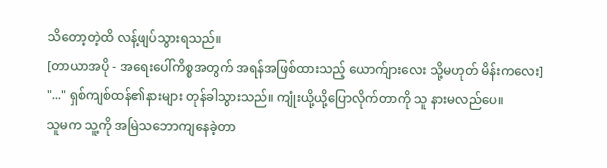သိတော့တဲ့ထိ လန့်ဖျပ်သွားရသည်။
[တာယာအပို - အရေးပေါ်ကိစ္စအတွက် အရန်အဖြစ်ထားသည့် ယောက်ျားလေး သို့မဟုတ် မိန်းကလေး]
"..." ရှစ်ကျစ်ထန်၏နားများ တုန်ခါသွားသည်။ ကျုံးယို့ယို့ပြောလိုက်တာကို သူ နားမလည်ပေ။
သူမက သူ့ကို အမြဲသဘောကျနေခဲ့တာ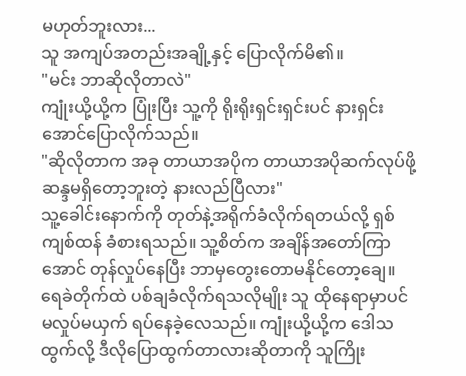မဟုတ်ဘူးလား...
သူ အကျပ်အတည်းအချို့နှင့် ပြောလိုက်မိ၏။
"မင်း ဘာဆိုလိုတာလဲ"
ကျုံးယို့ယို့က ပြုံးပြီး သူ့ကို ရိုးရိုးရှင်းရှင်းပင် နားရှင်းအောင်ပြောလိုက်သည်။
"ဆိုလိုတာက အခု တာယာအပိုက တာယာအပိုဆက်လုပ်ဖို့ ဆန္ဒမရှိတော့ဘူးတဲ့ နားလည်ပြီလား"
သူ့ခေါင်းနောက်ကို တုတ်နဲ့အရိုက်ခံလိုက်ရတယ်လို့ ရှစ်ကျစ်ထန် ခံစားရသည်။ သူ့စိတ်က အချိန်အတော်ကြာအောင် တုန်လှုပ်နေပြီး ဘာမှတွေးတောမနိုင်တော့ချေ။
ရေခဲတိုက်ထဲ ပစ်ချခံလိုက်ရသလိုမျိုး သူ ထိုနေရာမှာပင် မလှုပ်မယှက် ရပ်နေခဲ့လေသည်။ ကျုံးယို့ယို့က ဒေါသထွက်လို့ ဒီလိုပြောထွက်တာလားဆိုတာကို သူကြိုး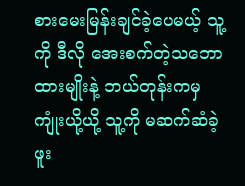စားမေးမြန်းချင်ခဲ့ပေမယ့် သူ့ကို ဒီလို အေးစက်တဲ့သဘောထားမျိုးနဲ့ ဘယ်တုန်းကမှ ကျုံးယို့ယို့ သူ့ကို မဆက်ဆံခဲ့ဖူး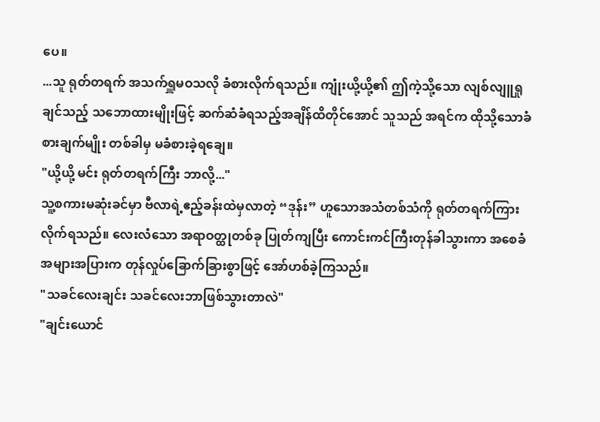ပေ။
...သူ ရုတ်တရက် အသက်ရှူမဝသလို ခံစားလိုက်ရသည်။ ကျုံးယို့ယို့၏ ဤကဲ့သို့သော လျစ်လျူရှုချင်သည့် သဘောထားမျိုးဖြင့် ဆက်ဆံခံရသည့်အချိန်ထိတိုင်အောင် သူသည် အရင်က ထိုသို့သောခံစားချက်မျိုး တစ်ခါမှ မခံစားခဲ့ရချေ။
"ယို့ယို့ မင်း ရုတ်တရက်ကြီး ဘာလို့..."
သူ့စကားမဆုံးခင်မှာ ဗီလာရဲ့ဧည့်ခန်းထဲမှလာတဲ့ “ဒုန်း” ဟူသောအသံတစ်သံကို ရုတ်တရက်ကြားလိုက်ရသည်။ လေးလံသော အရာဝတ္ထုတစ်ခု ပြုတ်ကျပြီး ကောင်းကင်ကြီးတုန်ခါသွားကာ အစေခံအများအပြားက တုန်လှုပ်ခြောက်ခြားစွာဖြင့် အော်ဟစ်ခဲ့ကြသည်။
"သခင်လေးချင်း သခင်လေးဘာဖြစ်သွားတာလဲ"
"ချင်းယောင်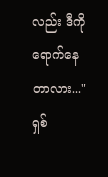လည်း ဒီကိုရောက်နေတာလား..."
ရှစ်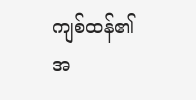ကျစ်ထန်၏အ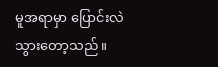မူအရာမှာ ပြောင်းလဲသွားတော့သည်။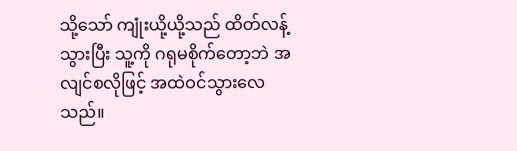သို့သော် ကျုံးယို့ယို့သည် ထိတ်လန့်သွားပြီး သူ့ကို ဂရုမစိုက်တော့ဘဲ အလျင်စလိုဖြင့် အထဲဝင်သွားလေသည်။